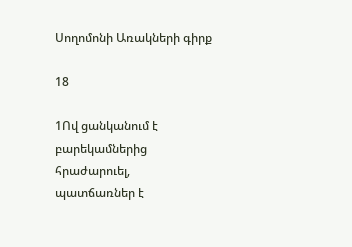Սողոմոնի Առակների գիրք

18

1Ով ցանկանում է բարեկամներից հրաժարուել, պատճառներ է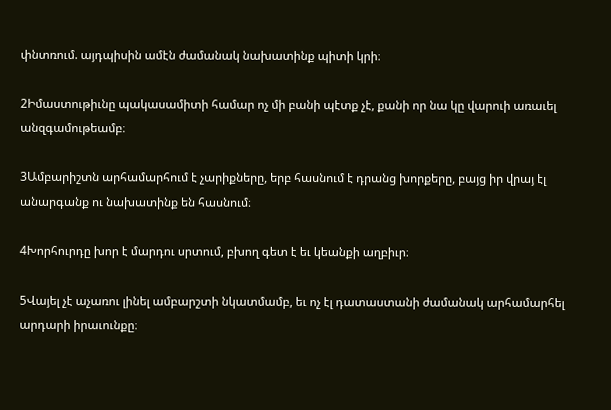փնտռում. այդպիսին ամէն ժամանակ նախատինք պիտի կրի։

2Իմաստութիւնը պակասամիտի համար ոչ մի բանի պէտք չէ, քանի որ նա կը վարուի առաւել անզգամութեամբ։

3Ամբարիշտն արհամարհում է չարիքները, երբ հասնում է դրանց խորքերը, բայց իր վրայ էլ անարգանք ու նախատինք են հասնում։

4Խորհուրդը խոր է մարդու սրտում, բխող գետ է եւ կեանքի աղբիւր։

5Վայել չէ աչառու լինել ամբարշտի նկատմամբ, եւ ոչ էլ դատաստանի ժամանակ արհամարհել արդարի իրաւունքը։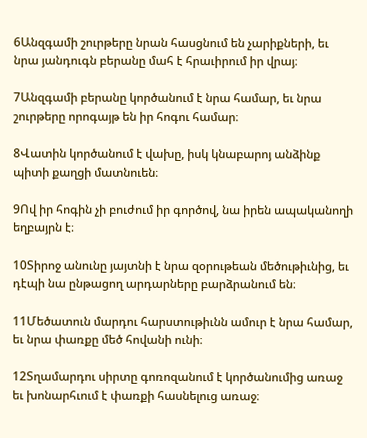6Անզգամի շուրթերը նրան հասցնում են չարիքների, եւ նրա յանդուգն բերանը մահ է հրաւիրում իր վրայ։

7Անզգամի բերանը կործանում է նրա համար, եւ նրա շուրթերը որոգայթ են իր հոգու համար։

8Վատին կործանում է վախը, իսկ կնաբարոյ անձինք պիտի քաղցի մատնուեն։

9Ով իր հոգին չի բուժում իր գործով, նա իրեն ապականողի եղբայրն է։

10Տիրոջ անունը յայտնի է նրա զօրութեան մեծութիւնից, եւ դէպի նա ընթացող արդարները բարձրանում են։

11Մեծատուն մարդու հարստութիւնն ամուր է նրա համար, եւ նրա փառքը մեծ հովանի ունի։

12Տղամարդու սիրտը գոռոզանում է կործանումից առաջ եւ խոնարհւում է փառքի հասնելուց առաջ։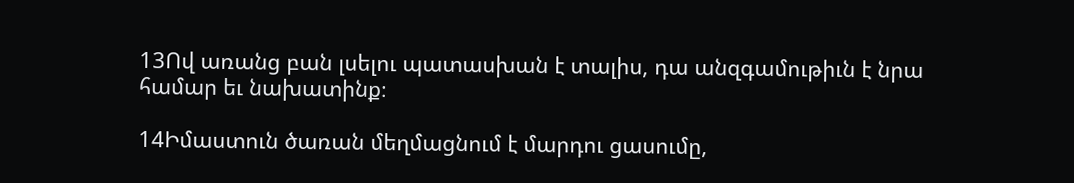13Ով առանց բան լսելու պատասխան է տալիս, դա անզգամութիւն է նրա համար եւ նախատինք։

14Իմաստուն ծառան մեղմացնում է մարդու ցասումը,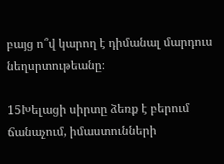բայց ո՞վ կարող է դիմանալ մարդուս նեղսրտութեանը։

15Խելացի սիրտը ձեռք է բերում ճանաչում, իմաստունների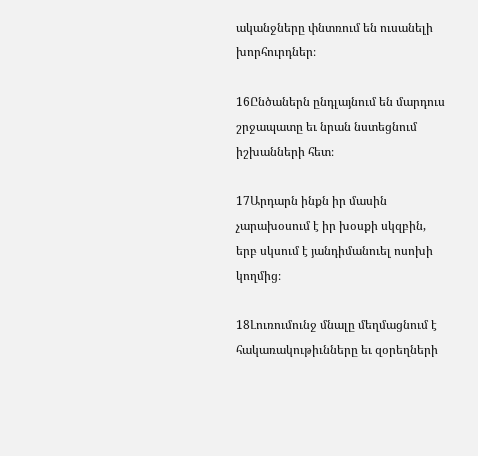ականջները փնտռում են ուսանելի խորհուրդներ։

16Ընծաներն ընդլայնում են մարդուս շրջապատը եւ նրան նստեցնում իշխանների հետ։

17Արդարն ինքն իր մասին չարախօսում է իր խօսքի սկզբին, երբ սկսում է յանդիմանուել ոսոխի կողմից։

18Լուռումունջ մնալը մեղմացնում է հակառակութիւնները եւ զօրեղների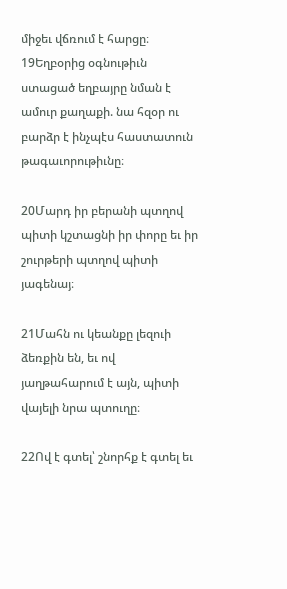միջեւ վճռում է հարցը։ 19Եղբօրից օգնութիւն ստացած եղբայրը նման է ամուր քաղաքի. նա հզօր ու բարձր է ինչպէս հաստատուն թագաւորութիւնը։

20Մարդ իր բերանի պտղով պիտի կշտացնի իր փորը եւ իր շուրթերի պտղով պիտի յագենայ։

21Մահն ու կեանքը լեզուի ձեռքին են, եւ ով յաղթահարում է այն, պիտի վայելի նրա պտուղը։

22Ով է գտել՝ շնորհք է գտել եւ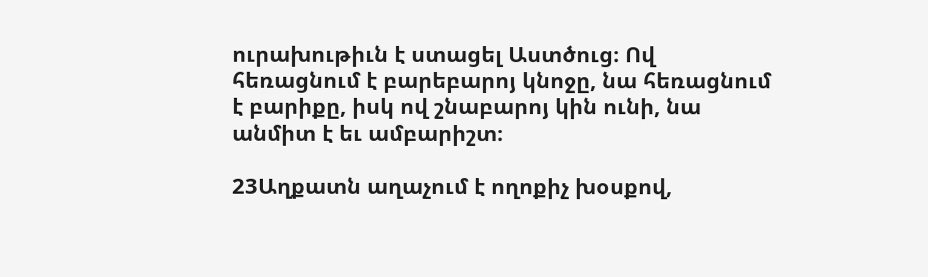ուրախութիւն է ստացել Աստծուց։ Ով հեռացնում է բարեբարոյ կնոջը, նա հեռացնում է բարիքը, իսկ ով շնաբարոյ կին ունի, նա անմիտ է եւ ամբարիշտ։

23Աղքատն աղաչում է ողոքիչ խօսքով,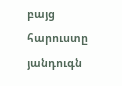բայց հարուստը յանդուգն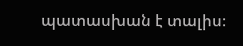պատասխան է տալիս։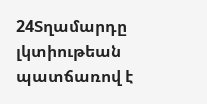24Տղամարդը լկտիութեան պատճառով է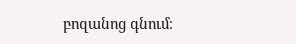բոզանոց գնում։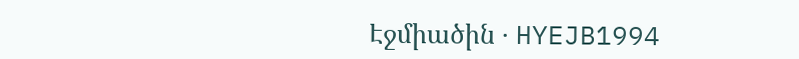Էջմիածին · HYEJB1994